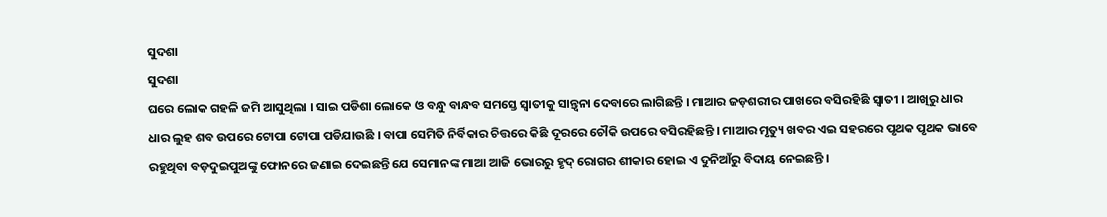ସୁଦଶା
ସୁଦଶା
ଘରେ ଲୋକ ଗହଳି ଜମି ଆସୁଥିଲା । ସାଇ ପଡିଶା ଲୋକେ ଓ ବନ୍ଧୁ ବାନ୍ଧବ ସମସ୍ତେ ସ୍ୱାତୀକୁ ସାନ୍ତ୍ବନା ଦେବାରେ ଲାଗିଛନ୍ତି । ମାଆର ଜଡ଼ଶରୀର ପାଖରେ ବସିରହିଛି ସ୍ୱାତୀ । ଆଖିରୁ ଧାର ଧାର ଲୁହ ଶବ ଉପରେ ଟୋପା ଟୋପା ପଡିଯାଉଛି । ବାପା ସେମିତି ନିର୍ବିକାର ଚିତ୍ତରେ କିଛି ଦୂରରେ ଚୌକି ଉପରେ ବସିରହିଛନ୍ତି । ମାଆର ମୃତ୍ୟୁ ଖବର ଏଇ ସହରରେ ପୃଥକ ପୃଥକ ଭାବେ ରହୁଥିବା ବଡ଼ଦୁଇପୁଅଙ୍କୁ ଫୋନରେ ଜଣାଇ ଦେଇଛନ୍ତି ଯେ ସେମାନଙ୍କ ମାଆ ଆଜି ଭୋରରୁ ହୃଦ୍ ରୋଗର ଶୀକାର ହୋଇ ଏ ଦୁନିଆଁରୁ ବିଦାୟ ନେଇଛନ୍ତି ।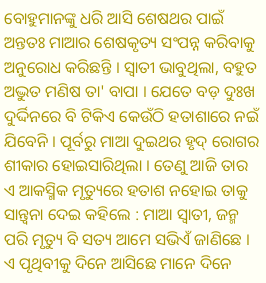ବୋହୁମାନଙ୍କୁ ଧରି ଆସି ଶେଷଥର ପାଇଁ ଅନ୍ତତଃ ମାଆର ଶେଷକୃତ୍ୟ ସଂପନ୍ନ କରିବାକୁ ଅନୁରୋଧ କରିଛନ୍ତି । ସ୍ୱାତୀ ଭାବୁଥିଲା, ବହୁତ ଅଦ୍ଭୁତ ମଣିଷ ତା' ବାପା । ଯେତେ ବଡ଼ ଦୁଃଖ ଦୁର୍ଦ୍ଦିନରେ ବି ଟିକିଏ କେଉଁଠି ହତାଶାରେ ନଇଁ ଯିବେନି । ପୂର୍ବରୁ ମାଆ ଦୁଇଥର ହୃଦ୍ ରୋଗର ଶୀକାର ହୋଇସାରିଥିଲା । ତେଣୁ ଆଜି ତାର ଏ ଆକସ୍ମିକ ମୃତ୍ୟୁରେ ହତାଶ ନହୋଇ ତାକୁ ସାନ୍ତ୍ୱନା ଦେଇ କହିଲେ : ମାଆ ସ୍ୱାତୀ, ଜନ୍ମ ପରି ମୃତ୍ୟୁ ବି ସତ୍ୟ ଆମେ ସଭିଏଁ ଜାଣିଛେ । ଏ ପୃଥିବୀକୁ ଦିନେ ଆସିଛେ ମାନେ ଦିନେ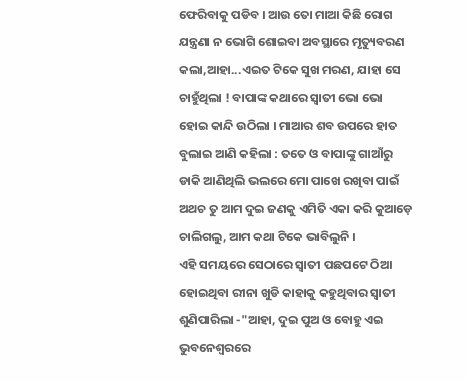ଫେରିବାକୁ ପଡିବ । ଆଉ ତୋ ମାଆ କିଛି ରୋଗ ଯନ୍ତ୍ରଣା ନ ଭୋଗି ଶୋଇବା ଅବସ୍ଥାରେ ମୃତ୍ୟୁବରଣ କଲା,ଆହା...ଏଇତ ଟିକେ ସୁଖ ମରଣ, ଯାହା ସେ ଚାହୁଁଥିଲା ! ବାପାଙ୍କ କଥାରେ ସ୍ୱାତୀ ଭୋ ଭୋ ହୋଇ କାନ୍ଦି ଉଠିଲା । ମାଆର ଶବ ଉପରେ ହାତ ବୁଲାଇ ଆଣି କହିଲା : ତତେ ଓ ବାପାଙ୍କୁ ଗାଆଁରୁ ଡାକି ଆଣିଥିଲି ଭଲରେ ମୋ ପାଖେ ରଖିବା ପାଇଁ ଅଥଚ ତୁ ଆମ ଦୁଇ ଜଣକୁ ଏମିତି ଏକା କରି କୁଆଡ଼େ ଚାଲିଗଲୁ, ଆମ କଥା ଟିକେ ଭାବିଲୁନି ।
ଏହି ସମୟରେ ସେଠାରେ ସ୍ୱାତୀ ପଛପଟେ ଠିଆ ହୋଇଥିବା ରୀନା ଖୁଡି କାହାକୁ କହୁଥିବାର ସ୍ୱାତୀ ଶୁଣିପାରିଲା -"ଆହା, ଦୁଇ ପୁଅ ଓ ବୋହୁ ଏଇ ଭୁବନେଶ୍ୱରରେ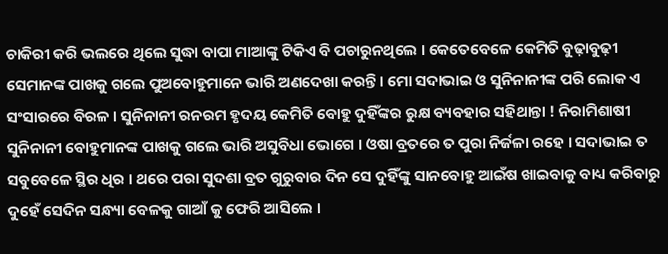ଚାକିରୀ କରି ଭଲରେ ଥିଲେ ସୁଦ୍ଧା ବାପା ମାଆଙ୍କୁ ଟିକିଏ ବି ପଚାରୁନଥିଲେ । କେତେବେଳେ କେମିତି ବୁଢ଼ାବୁଢ଼ୀ ସେମାନଙ୍କ ପାଖକୁ ଗଲେ ପୁଅବୋହୁମାନେ ଭାରି ଅଣଦେଖା କରନ୍ତି । ମୋ ସଦାଭାଇ ଓ ସୁନିନାନୀଙ୍କ ପରି ଲୋକ ଏ ସଂସାରରେ ବିରଳ । ସୁନିନାନୀ ରନରମ ହୃଦୟ କେମିତି ବୋହୁ ଦୁହିଁଙ୍କର ରୁକ୍ଷ ବ୍ୟବହାର ସହିଥାନ୍ତା ! ନିରାମିଶାଷୀ ସୁନିନାନୀ ବୋହୁମାନଙ୍କ ପାଖକୁ ଗଲେ ଭାରି ଅସୁବିଧା ଭୋଗେ । ଓଷା ବ୍ରତରେ ତ ପୁରା ନିର୍ଜଳା ରହେ । ସଦାଭାଇ ତ ସବୁବେଳେ ସ୍ଥିର ଧିର । ଥରେ ପରା ସୁଦଶା ବ୍ରତ ଗୁରୁବାର ଦିନ ସେ ଦୁହିଁଙ୍କୁ ସାନବୋହୁ ଆଇଁଷ ଖାଇବାକୁ ବାଧ୍ୟ କରିବାରୁ ଦୁହେଁ ସେଦିନ ସନ୍ଧ୍ୟା ବେଳକୁ ଗାଆଁ କୁ ଫେରି ଆସିଲେ ।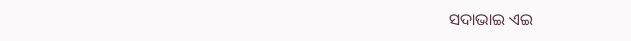ସଦାଭାଇ ଏଇ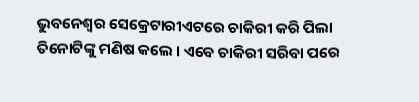ଭୁବନେଶ୍ୱର ସେକ୍ରେଟାରୀଏଟରେ ଚାକିରୀ କରି ପିଲା ତିନୋଟିଙ୍କୁ ମଣିଷ କଲେ । ଏବେ ଚାକିରୀ ସରିବା ପରେ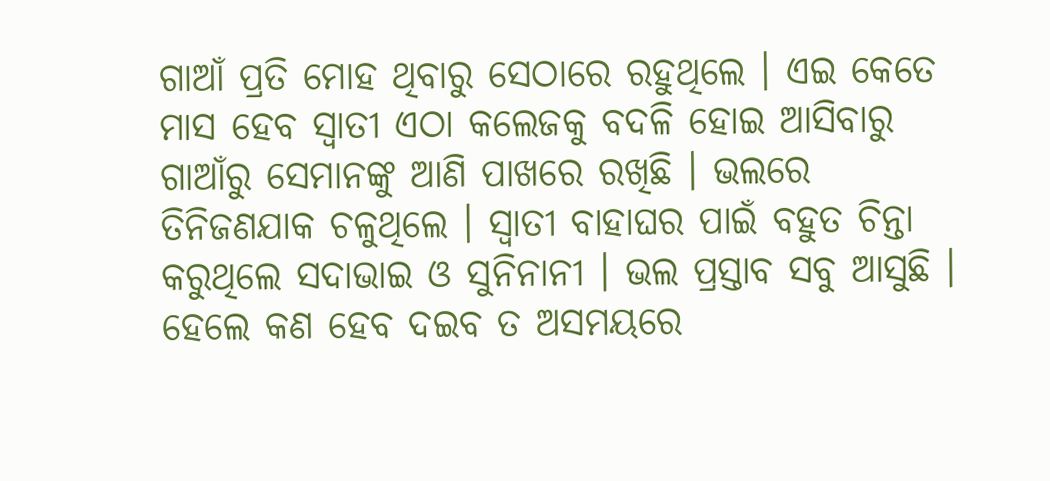ଗାଆଁ ପ୍ରତି ମୋହ ଥିବାରୁ ସେଠାରେ ରହୁଥିଲେ । ଏଇ କେତେ ମାସ ହେବ ସ୍ୱାତୀ ଏଠା କଲେଜକୁ ବଦଳି ହୋଇ ଆସିବାରୁ ଗାଆଁରୁ ସେମାନଙ୍କୁ ଆଣି ପାଖରେ ରଖିଛି । ଭଲରେ ତିନିଜଣଯାକ ଚଳୁଥିଲେ । ସ୍ୱାତୀ ବାହାଘର ପାଇଁ ବହୁତ ଚିନ୍ତା କରୁଥିଲେ ସଦାଭାଇ ଓ ସୁନିନାନୀ । ଭଲ ପ୍ରସ୍ତାବ ସବୁ ଆସୁଛି । ହେଲେ କଣ ହେବ ଦଇବ ତ ଅସମୟରେ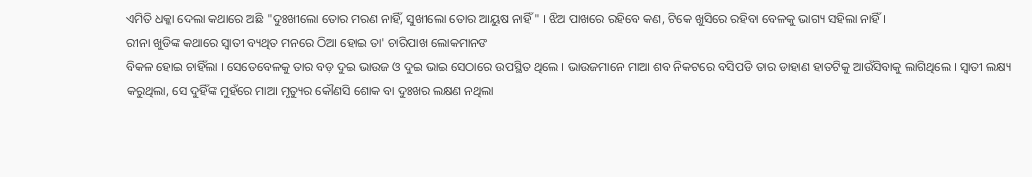ଏମିତି ଧକ୍କା ଦେଲା କଥାରେ ଅଛି "ଦୁଃଖୀଲୋ ତୋର ମରଣ ନାହିଁ, ସୁଖୀଲୋ ତୋର ଆୟୁଷ ନାହିଁ " । ଝିଅ ପାଖରେ ରହିବେ କଣ, ଟିକେ ଖୁସିରେ ରହିବା ବେଳକୁ ଭାଗ୍ୟ ସହିଲା ନାହିଁ ।
ରୀନା ଖୁଡିଙ୍କ କଥାରେ ସ୍ୱାତୀ ବ୍ୟଥିତ ମନରେ ଠିଆ ହୋଇ ତା' ଚାରିପାଖ ଲୋକମାନଙ
ବିକଳ ହୋଇ ଚାହିଁଲା । ସେତେବେଳକୁ ତାର ବଡ଼ ଦୁଇ ଭାଉଜ ଓ ଦୁଇ ଭାଇ ସେଠାରେ ଉପସ୍ଥିତ ଥିଲେ । ଭାଉଜମାନେ ମାଆ ଶବ ନିକଟରେ ବସିପଡି ତାର ଡାହାଣ ହାତଟିକୁ ଆଉଁସିବାକୁ ଲାଗିଥିଲେ । ସ୍ୱାତୀ ଲକ୍ଷ୍ୟ କରୁଥିଲା, ସେ ଦୁହିଁଙ୍କ ମୁହଁରେ ମାଆ ମୃତ୍ୟୁର କୌଣସି ଶୋକ ବା ଦୁଃଖର ଲକ୍ଷଣ ନଥିଲା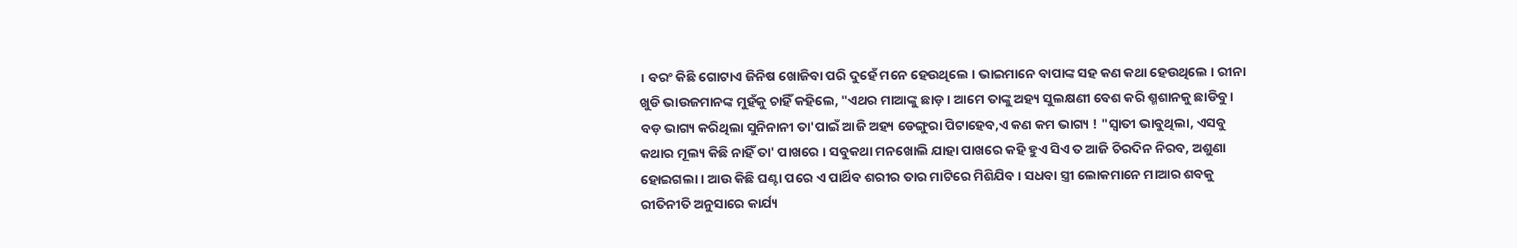। ବରଂ କିଛି ଗୋଟାଏ ଜିନିଷ ଖୋଜିବା ପରି ଦୁହେଁ ମନେ ହେଉଥିଲେ । ଭାଇମାନେ ବାପାଙ୍କ ସହ କଣ କଥା ହେଉଥିଲେ । ରୀନା ଖୁଡି ଭାଉଜମାନଙ୍କ ମୁହଁକୁ ଚାହିଁ କହିଲେ, "ଏଥର ମାଆଙ୍କୁ ଛାଡ଼ । ଆମେ ତାଙ୍କୁ ଅହ୍ୟ ସୁଲକ୍ଷଣୀ ବେଶ କରି ଶ୍ମଶାନକୁ ଛାଡିବୁ । ବଡ଼ ଭାଗ୍ୟ କରିଥିଲା ସୁନିନାନୀ ତା'ପାଇଁ ଆଜି ଅହ୍ୟ ଡେଙ୍ଗୁରା ପିଟାହେବ,ଏ କଣ କମ ଭାଗ୍ୟ ! "ସ୍ୱାତୀ ଭାବୁଥିଲା, ଏସବୁ କଥାର ମୂଲ୍ୟ କିଛି ନାହିଁ ତା' ପାଖରେ । ସବୁକଥା ମନଖୋଲି ଯାହା ପାଖରେ କହି ହୁଏ ସିଏ ତ ଆଜି ଚିରଦିନ ନିରବ, ଅଶୁଣା ହୋଇଗଲା । ଆଉ କିଛି ଘଣ୍ଟା ପରେ ଏ ପାର୍ଥିବ ଶରୀର ତାର ମାଟିରେ ମିଶିଯିବ । ସଧବା ସ୍ତ୍ରୀ ଲୋକମାନେ ମାଆର ଶବକୁ ରୀତିନୀତି ଅନୁସାରେ କାର୍ଯ୍ୟ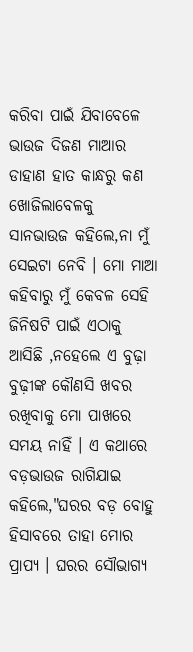କରିବା ପାଇଁ ଯିବାବେଳେ ଭାଉଜ ଦିଜଣ ମାଆର ଡାହାଣ ହାତ କାନ୍ଧରୁ କଣ ଖୋଜିଲାବେଳକୁ ସାନଭାଉଜ କହିଲେ,ନା ମୁଁ ସେଇଟା ନେବି । ମୋ ମାଆ କହିବାରୁ ମୁଁ କେବଳ ସେହି ଜିନିଷଟି ପାଇଁ ଏଠାକୁ ଆସିଛି ,ନହେଲେ ଏ ବୁଢ଼ା ବୁଢ଼ୀଙ୍କ କୌଣସି ଖବର ରଖିବାକୁ ମୋ ପାଖରେ ସମୟ ନାହିଁ । ଏ କଥାରେ ବଡ଼ଭାଉଜ ରାଗିଯାଇ କହିଲେ,"ଘରର ବଡ଼ ବୋହୁ ହିସାବରେ ତାହା ମୋର ପ୍ରାପ୍ୟ । ଘରର ସୌଭାଗ୍ୟ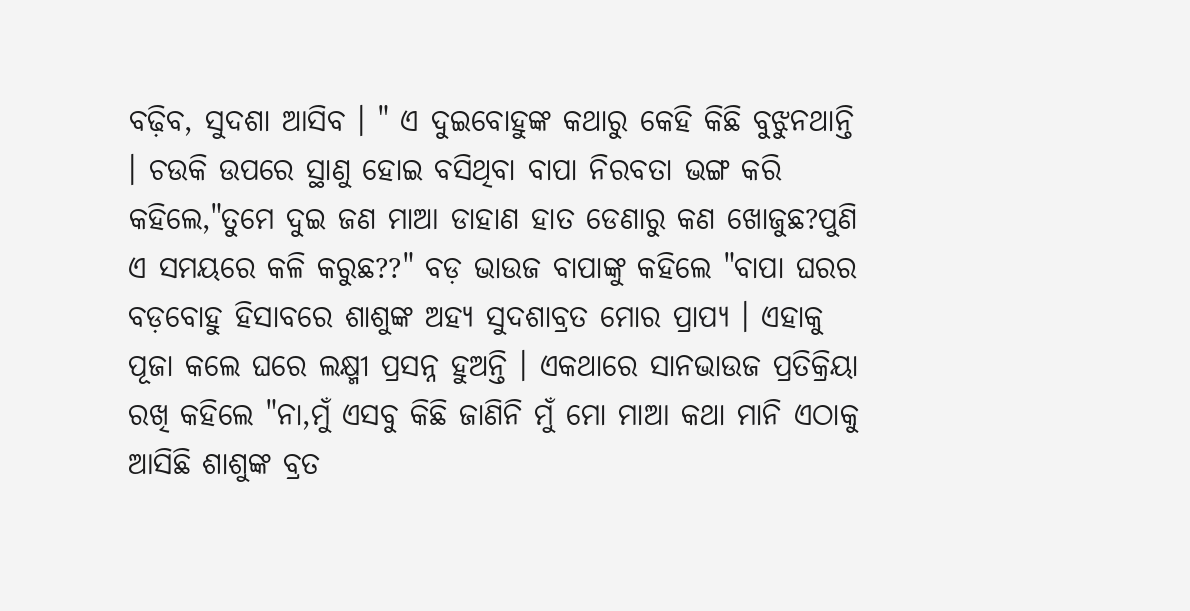ବଢ଼ିବ, ସୁଦଶା ଆସିବ । " ଏ ଦୁଇବୋହୁଙ୍କ କଥାରୁ କେହି କିଛି ବୁଝୁନଥାନ୍ତି । ଚଉକି ଉପରେ ସ୍ଥାଣୁ ହୋଇ ବସିଥିବା ବାପା ନିରବତା ଭଙ୍ଗ କରି କହିଲେ,"ତୁମେ ଦୁଇ ଜଣ ମାଆ ଡାହାଣ ହାତ ଡେଣାରୁ କଣ ଖୋଜୁଛ?ପୁଣି ଏ ସମୟରେ କଳି କରୁଛ??" ବଡ଼ ଭାଉଜ ବାପାଙ୍କୁ କହିଲେ "ବାପା ଘରର ବଡ଼ବୋହୁ ହିସାବରେ ଶାଶୁଙ୍କ ଅହ୍ୟ ସୁଦଶାବ୍ରତ ମୋର ପ୍ରାପ୍ୟ । ଏହାକୁ ପୂଜା କଲେ ଘରେ ଲକ୍ଷ୍ମୀ ପ୍ରସନ୍ନ ହୁଅନ୍ତି । ଏକଥାରେ ସାନଭାଉଜ ପ୍ରତିକ୍ରିୟା ରଖି କହିଲେ "ନା,ମୁଁ ଏସବୁ କିଛି ଜାଣିନି ମୁଁ ମୋ ମାଆ କଥା ମାନି ଏଠାକୁ ଆସିଛି ଶାଶୁଙ୍କ ବ୍ରତ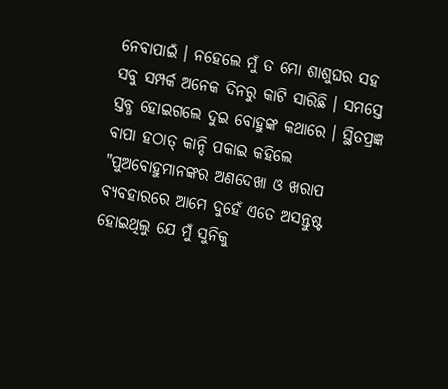ନେବାପାଇଁ । ନହେଲେ ମୁଁ ତ ମୋ ଶାଶୁଘର ସହ ସବୁ ସମ୍ପର୍କ ଅନେକ ଦିନରୁ କାଟି ସାରିଛି । ସମସ୍ତେ ସ୍ତବ୍ଧ ହୋଇଗଲେ ଦୁଇ ବୋହୁଙ୍କ କଥାରେ । ସ୍ଥିତପ୍ରଜ୍ଞ ବାପା ହଠାତ୍ କାନ୍ଦି ପକାଇ କହିଲେ "ପୁଅବୋହୁମାନଙ୍କର ଅଣଦେଖା ଓ ଖରାପ ବ୍ୟବହାରରେ ଆମେ ଦୁହେଁ ଏତେ ଅସନ୍ତୁଷ୍ଟ ହୋଇଥିଲୁ ଯେ ମୁଁ ସୁନିକୁ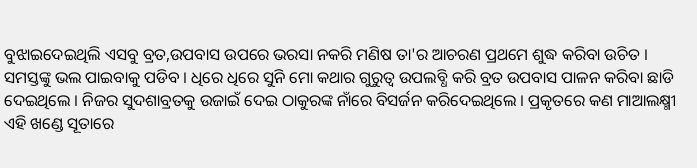ବୁଝାଇଦେଇଥିଲି ଏସବୁ ବ୍ରତ,ଉପବାସ ଉପରେ ଭରସା ନକରି ମଣିଷ ତା'ର ଆଚରଣ ପ୍ରଥମେ ଶୁଦ୍ଧ କରିବା ଉଚିତ । ସମସ୍ତଙ୍କୁ ଭଲ ପାଇବାକୁ ପଡିବ । ଧିରେ ଧିରେ ସୁନି ମୋ କଥାର ଗୁରୁତ୍ୱ ଉପଲବ୍ଧି କରି ବ୍ରତ ଉପବାସ ପାଳନ କରିବା ଛାଡି ଦେଇଥିଲେ । ନିଜର ସୁଦଶାବ୍ରତକୁ ଉଜାଇଁ ଦେଇ ଠାକୁରଙ୍କ ନାଁରେ ବିସର୍ଜନ କରିଦେଇଥିଲେ । ପ୍ରକୃତରେ କଣ ମାଆଲକ୍ଷ୍ମୀ ଏହି ଖଣ୍ଡେ ସୂତାରେ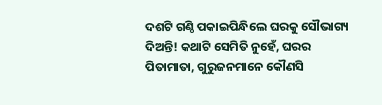ଦଶଟି ଗଣ୍ଠି ପକାଇପିନ୍ଧିଲେ ଘରକୁ ସୌଭାଗ୍ୟ ଦିଅନ୍ତି! କଥାଟି ସେମିତି ନୁହେଁ, ଘରର ପିତାମାତା, ଗୁରୁଜନମାନେ କୌଣସି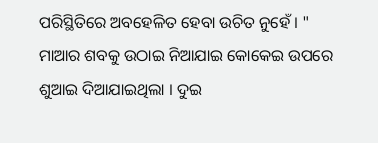ପରିସ୍ଥିତିରେ ଅବହେଳିତ ହେବା ଉଚିତ ନୁହେଁ । "
ମାଆର ଶବକୁ ଉଠାଇ ନିଆଯାଇ କୋକେଇ ଉପରେ ଶୁଆଇ ଦିଆଯାଇଥିଲା । ଦୁଇ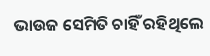ଭାଉଜ ସେମିତି ଚାହିଁ ରହିଥିଲେ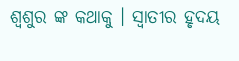ଶ୍ୱଶୁର ଙ୍କ କଥାକୁ । ସ୍ୱାତୀର ହୃଦୟ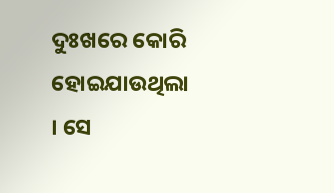ଦୁଃଖରେ କୋରି ହୋଇଯାଉଥିଲା । ସେ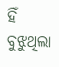ହିଁ ବୁଝୁଥିଲା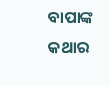ବାପାଙ୍କ କଥାର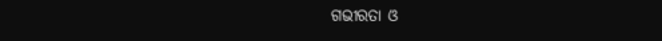ଗଭୀରତା ଓ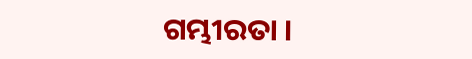ଗମ୍ଭୀରତା ।